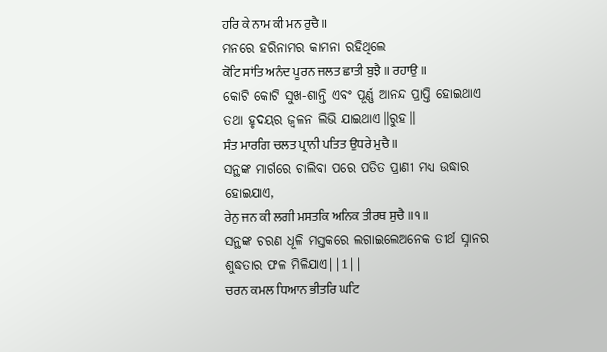ਹਰਿ ਕੇ ਨਾਮ ਕੀ ਮਨ ਰੁਚੈ ॥
ମନରେ ହରିନାମର କାମନା ରହିଥିଲେ
ਕੋਟਿ ਸਾਂਤਿ ਅਨੰਦ ਪੂਰਨ ਜਲਤ ਛਾਤੀ ਬੁਝੈ ॥ ਰਹਾਉ ॥
କୋଟି କୋଟି ସୁଖ-ଶାନ୍ତି ଏବଂ ପୂର୍ଣ୍ଣ ଆନନ୍ଦ ପ୍ରାପ୍ତି ହୋଇଥାଏ ତଥା ହୃଦୟର ଜ୍ଵଳନ ଲିଭି ଯାଇଥାଏ॥ରୁହ॥
ਸੰਤ ਮਾਰਗਿ ਚਲਤ ਪ੍ਰਾਨੀ ਪਤਿਤ ਉਧਰੇ ਮੁਚੈ ॥
ସନ୍ଥଙ୍କ ମାର୍ଗରେ ଚାଲିବା ପରେ ପତିତ ପ୍ରାଣୀ ମଧ୍ୟ ଉଦ୍ଧାର ହୋଇଯାଏ,
ਰੇਨੁ ਜਨ ਕੀ ਲਗੀ ਮਸਤਕਿ ਅਨਿਕ ਤੀਰਥ ਸੁਚੈ ॥੧॥
ସନ୍ଥଙ୍କ ଚରଣ ଧୂଳି ମସ୍ତକରେ ଲଗାଇଲେଅନେକ ତୀର୍ଥ ସ୍ନାନର ଶୁଦ୍ଧତାର ଫଳ ମିଳିଯାଏ||1||
ਚਰਨ ਕਮਲ ਧਿਆਨ ਭੀਤਰਿ ਘਟਿ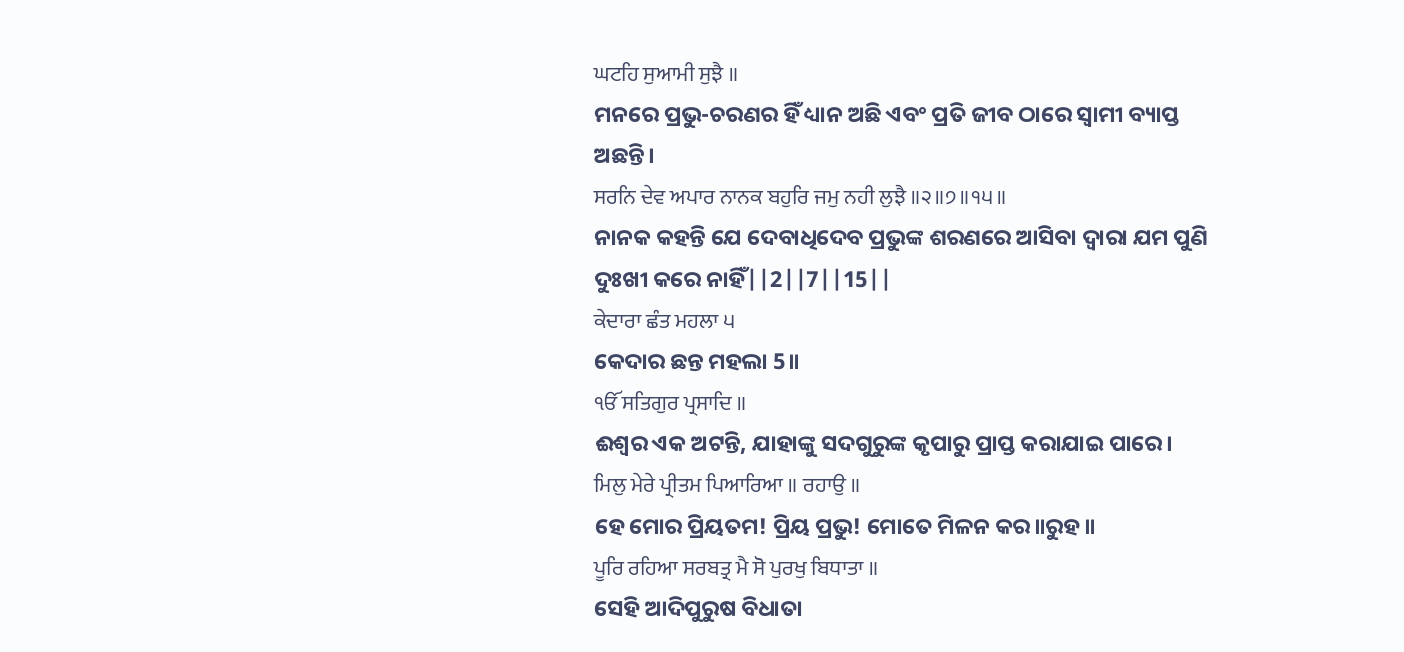ਘਟਹਿ ਸੁਆਮੀ ਸੁਝੈ ॥
ମନରେ ପ୍ରଭୁ-ଚରଣର ହିଁ ଧ୍ୟାନ ଅଛି ଏବଂ ପ୍ରତି ଜୀବ ଠାରେ ସ୍ଵାମୀ ବ୍ୟାପ୍ତ ଅଛନ୍ତି।
ਸਰਨਿ ਦੇਵ ਅਪਾਰ ਨਾਨਕ ਬਹੁਰਿ ਜਮੁ ਨਹੀ ਲੁਝੈ ॥੨॥੭॥੧੫॥
ନାନକ କହନ୍ତି ଯେ ଦେବାଧିଦେବ ପ୍ରଭୁଙ୍କ ଶରଣରେ ଆସିବା ଦ୍ଵାରା ଯମ ପୁଣି ଦୁଃଖୀ କରେ ନାହିଁ||2||7||15||
ਕੇਦਾਰਾ ਛੰਤ ਮਹਲਾ ੫
କେଦାର ଛନ୍ତ ମହଲା 5॥
ੴ ਸਤਿਗੁਰ ਪ੍ਰਸਾਦਿ ॥
ଈଶ୍ଵର ଏକ ଅଟନ୍ତି, ଯାହାଙ୍କୁ ସଦଗୁରୁଙ୍କ କୃପାରୁ ପ୍ରାପ୍ତ କରାଯାଇ ପାରେ।
ਮਿਲੁ ਮੇਰੇ ਪ੍ਰੀਤਮ ਪਿਆਰਿਆ ॥ ਰਹਾਉ ॥
ହେ ମୋର ପ୍ରିୟତମ! ପ୍ରିୟ ପ୍ରଭୁ! ମୋତେ ମିଳନ କର॥ରୁହ॥
ਪੂਰਿ ਰਹਿਆ ਸਰਬਤ੍ਰ ਮੈ ਸੋ ਪੁਰਖੁ ਬਿਧਾਤਾ ॥
ସେହି ଆଦିପୁରୁଷ ବିଧାତା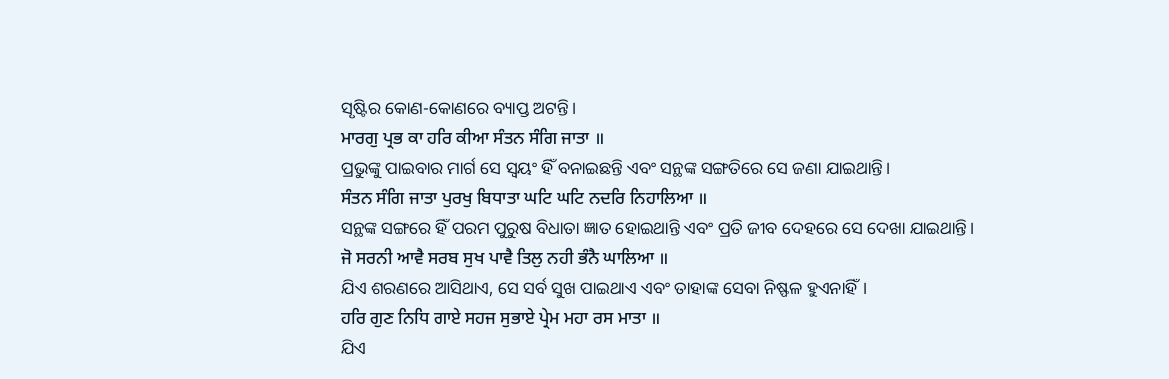ସୃଷ୍ଟିର କୋଣ-କୋଣରେ ବ୍ୟାପ୍ତ ଅଟନ୍ତି।
ਮਾਰਗੁ ਪ੍ਰਭ ਕਾ ਹਰਿ ਕੀਆ ਸੰਤਨ ਸੰਗਿ ਜਾਤਾ ॥
ପ୍ରଭୁଙ୍କୁ ପାଇବାର ମାର୍ଗ ସେ ସ୍ଵୟଂ ହିଁ ବନାଇଛନ୍ତି ଏବଂ ସନ୍ଥଙ୍କ ସଙ୍ଗତିରେ ସେ ଜଣା ଯାଇଥାନ୍ତି।
ਸੰਤਨ ਸੰਗਿ ਜਾਤਾ ਪੁਰਖੁ ਬਿਧਾਤਾ ਘਟਿ ਘਟਿ ਨਦਰਿ ਨਿਹਾਲਿਆ ॥
ସନ୍ଥଙ୍କ ସଙ୍ଗରେ ହିଁ ପରମ ପୁରୁଷ ବିଧାତା ଜ୍ଞାତ ହୋଇଥାନ୍ତି ଏବଂ ପ୍ରତି ଜୀବ ଦେହରେ ସେ ଦେଖା ଯାଇଥାନ୍ତି।
ਜੋ ਸਰਨੀ ਆਵੈ ਸਰਬ ਸੁਖ ਪਾਵੈ ਤਿਲੁ ਨਹੀ ਭੰਨੈ ਘਾਲਿਆ ॥
ଯିଏ ଶରଣରେ ଆସିଥାଏ, ସେ ସର୍ବ ସୁଖ ପାଇଥାଏ ଏବଂ ତାହାଙ୍କ ସେବା ନିଷ୍ଫଳ ହୁଏନାହିଁ।
ਹਰਿ ਗੁਣ ਨਿਧਿ ਗਾਏ ਸਹਜ ਸੁਭਾਏ ਪ੍ਰੇਮ ਮਹਾ ਰਸ ਮਾਤਾ ॥
ଯିଏ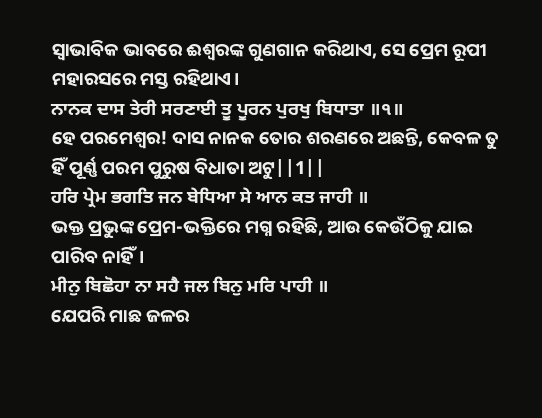ସ୍ଵାଭାବିକ ଭାବରେ ଈଶ୍ବରଙ୍କ ଗୁଣଗାନ କରିଥାଏ, ସେ ପ୍ରେମ ରୂପୀ ମହାରସରେ ମସ୍ତ ରହିଥାଏ।
ਨਾਨਕ ਦਾਸ ਤੇਰੀ ਸਰਣਾਈ ਤੂ ਪੂਰਨ ਪੁਰਖੁ ਬਿਧਾਤਾ ॥੧॥
ହେ ପରମେଶ୍ଵର! ଦାସ ନାନକ ତୋର ଶରଣରେ ଅଛନ୍ତି, କେବଳ ତୁ ହିଁ ପୂର୍ଣ୍ଣ ପରମ ପୁରୁଷ ବିଧାତା ଅଟୁ||1||
ਹਰਿ ਪ੍ਰੇਮ ਭਗਤਿ ਜਨ ਬੇਧਿਆ ਸੇ ਆਨ ਕਤ ਜਾਹੀ ॥
ଭକ୍ତ ପ୍ରଭୁଙ୍କ ପ୍ରେମ-ଭକ୍ତିରେ ମଗ୍ନ ରହିଛି, ଆଉ କେଉଁଠିକୁ ଯାଇ ପାରିବ ନାହିଁ।
ਮੀਨੁ ਬਿਛੋਹਾ ਨਾ ਸਹੈ ਜਲ ਬਿਨੁ ਮਰਿ ਪਾਹੀ ॥
ଯେପରି ମାଛ ଜଳର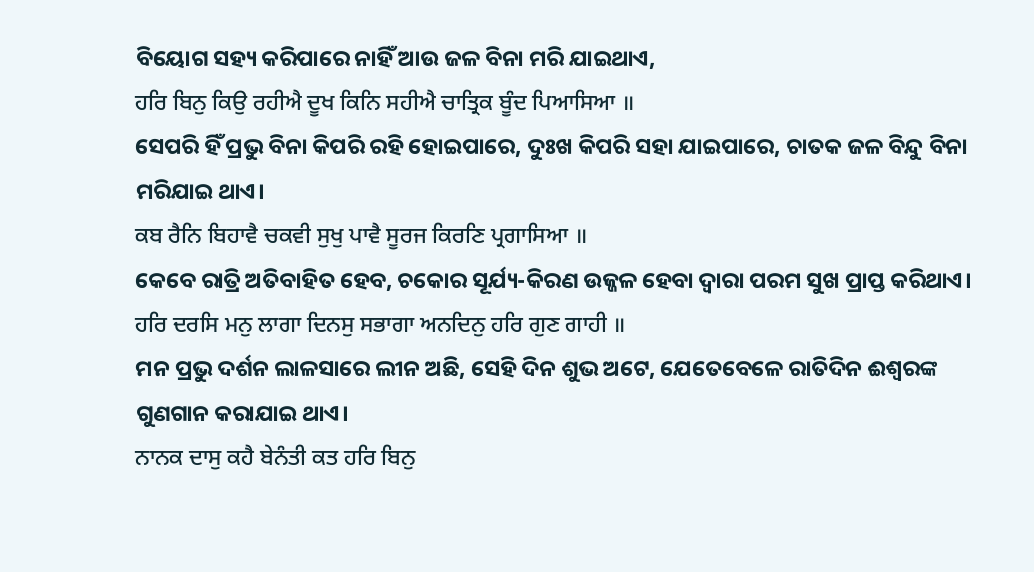ବିୟୋଗ ସହ୍ୟ କରିପାରେ ନାହିଁ ଆଉ ଜଳ ବିନା ମରି ଯାଇଥାଏ,
ਹਰਿ ਬਿਨੁ ਕਿਉ ਰਹੀਐ ਦੂਖ ਕਿਨਿ ਸਹੀਐ ਚਾਤ੍ਰਿਕ ਬੂੰਦ ਪਿਆਸਿਆ ॥
ସେପରି ହିଁ ପ୍ରଭୁ ବିନା କିପରି ରହି ହୋଇପାରେ, ଦୁଃଖ କିପରି ସହା ଯାଇପାରେ, ଚାତକ ଜଳ ବିନ୍ଦୁ ବିନା ମରିଯାଇ ଥାଏ।
ਕਬ ਰੈਨਿ ਬਿਹਾਵੈ ਚਕਵੀ ਸੁਖੁ ਪਾਵੈ ਸੂਰਜ ਕਿਰਣਿ ਪ੍ਰਗਾਸਿਆ ॥
କେବେ ରାତ୍ରି ଅତିବାହିତ ହେବ, ଚକୋର ସୂର୍ଯ୍ୟ-କିରଣ ଉଜ୍ଜଳ ହେବା ଦ୍ଵାରା ପରମ ସୁଖ ପ୍ରାପ୍ତ କରିଥାଏ।
ਹਰਿ ਦਰਸਿ ਮਨੁ ਲਾਗਾ ਦਿਨਸੁ ਸਭਾਗਾ ਅਨਦਿਨੁ ਹਰਿ ਗੁਣ ਗਾਹੀ ॥
ମନ ପ୍ରଭୁ ଦର୍ଶନ ଲାଳସାରେ ଲୀନ ଅଛି, ସେହି ଦିନ ଶୁଭ ଅଟେ, ଯେତେବେଳେ ରାତିଦିନ ଈଶ୍ଵରଙ୍କ ଗୁଣଗାନ କରାଯାଇ ଥାଏ।
ਨਾਨਕ ਦਾਸੁ ਕਹੈ ਬੇਨੰਤੀ ਕਤ ਹਰਿ ਬਿਨੁ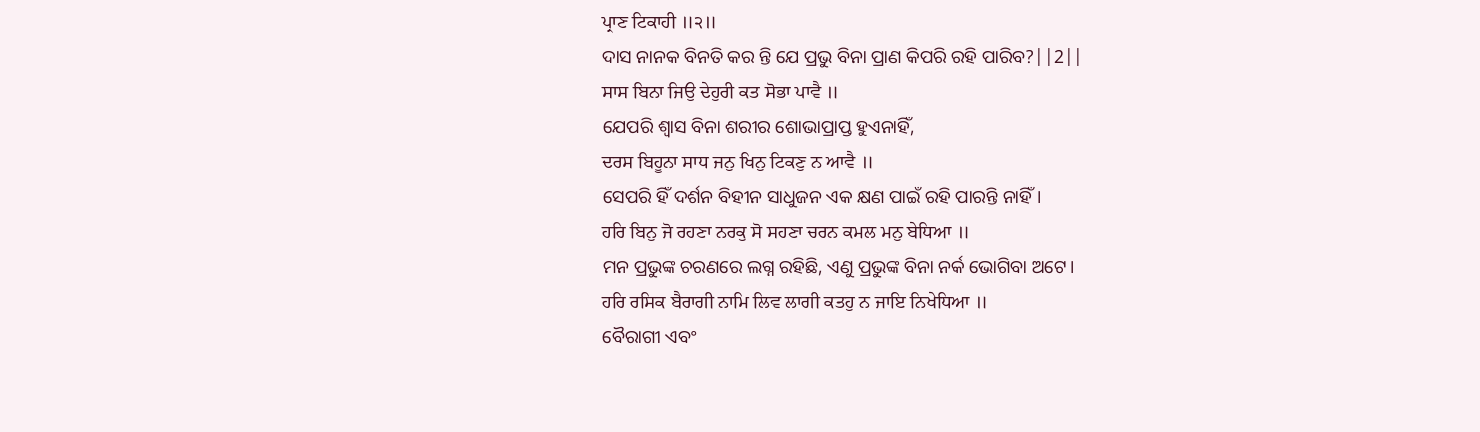ਪ੍ਰਾਣ ਟਿਕਾਹੀ ॥੨॥
ଦାସ ନାନକ ବିନତି କର ନ୍ତି ଯେ ପ୍ରଭୁ ବିନା ପ୍ରାଣ କିପରି ରହି ପାରିବ?||2||
ਸਾਸ ਬਿਨਾ ਜਿਉ ਦੇਹੁਰੀ ਕਤ ਸੋਭਾ ਪਾਵੈ ॥
ଯେପରି ଶ୍ଵାସ ବିନା ଶରୀର ଶୋଭାପ୍ରାପ୍ତ ହୁଏନାହିଁ,
ਦਰਸ ਬਿਹੂਨਾ ਸਾਧ ਜਨੁ ਖਿਨੁ ਟਿਕਣੁ ਨ ਆਵੈ ॥
ସେପରି ହିଁ ଦର୍ଶନ ବିହୀନ ସାଧୁଜନ ଏକ କ୍ଷଣ ପାଇଁ ରହି ପାରନ୍ତି ନାହିଁ।
ਹਰਿ ਬਿਨੁ ਜੋ ਰਹਣਾ ਨਰਕੁ ਸੋ ਸਹਣਾ ਚਰਨ ਕਮਲ ਮਨੁ ਬੇਧਿਆ ॥
ମନ ପ୍ରଭୁଙ୍କ ଚରଣରେ ଲଗ୍ନ ରହିଛି, ଏଣୁ ପ୍ରଭୁଙ୍କ ବିନା ନର୍କ ଭୋଗିବା ଅଟେ।
ਹਰਿ ਰਸਿਕ ਬੈਰਾਗੀ ਨਾਮਿ ਲਿਵ ਲਾਗੀ ਕਤਹੁ ਨ ਜਾਇ ਨਿਖੇਧਿਆ ॥
ବୈରାଗୀ ଏବଂ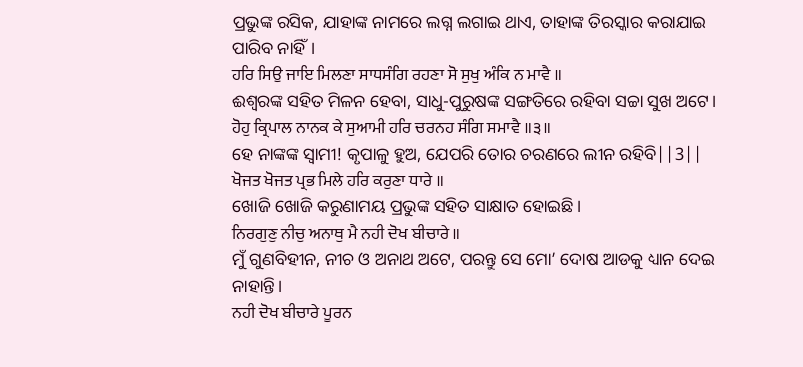ପ୍ରଭୁଙ୍କ ରସିକ, ଯାହାଙ୍କ ନାମରେ ଲଗ୍ନ ଲଗାଇ ଥାଏ, ତାହାଙ୍କ ତିରସ୍କାର କରାଯାଇ ପାରିବ ନାହିଁ।
ਹਰਿ ਸਿਉ ਜਾਇ ਮਿਲਣਾ ਸਾਧਸੰਗਿ ਰਹਣਾ ਸੋ ਸੁਖੁ ਅੰਕਿ ਨ ਮਾਵੈ ॥
ଈଶ୍ଵରଙ୍କ ସହିତ ମିଳନ ହେବା, ସାଧୁ-ପୁରୁଷଙ୍କ ସଙ୍ଗତିରେ ରହିବା ସଚ୍ଚା ସୁଖ ଅଟେ।
ਹੋਹੁ ਕ੍ਰਿਪਾਲ ਨਾਨਕ ਕੇ ਸੁਆਮੀ ਹਰਿ ਚਰਨਹ ਸੰਗਿ ਸਮਾਵੈ ॥੩॥
ହେ ନାଙ୍କଙ୍କ ସ୍ଵାମୀ! କୃପାଳୁ ହୁଅ, ଯେପରି ତୋର ଚରଣରେ ଲୀନ ରହିବି||3||
ਖੋਜਤ ਖੋਜਤ ਪ੍ਰਭ ਮਿਲੇ ਹਰਿ ਕਰੁਣਾ ਧਾਰੇ ॥
ଖୋଜି ଖୋଜି କରୁଣାମୟ ପ୍ରଭୁଙ୍କ ସହିତ ସାକ୍ଷାତ ହୋଇଛି।
ਨਿਰਗੁਣੁ ਨੀਚੁ ਅਨਾਥੁ ਮੈ ਨਹੀ ਦੋਖ ਬੀਚਾਰੇ ॥
ମୁଁ ଗୁଣବିହୀନ, ନୀଚ ଓ ଅନାଥ ଅଟେ, ପରନ୍ତୁ ସେ ମୋ’ ଦୋଷ ଆଡକୁ ଧ୍ୟାନ ଦେଇ ନାହାନ୍ତି।
ਨਹੀ ਦੋਖ ਬੀਚਾਰੇ ਪੂਰਨ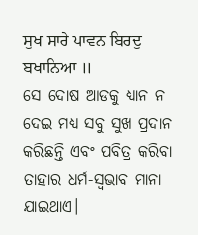ਸੁਖ ਸਾਰੇ ਪਾਵਨ ਬਿਰਦੁ ਬਖਾਨਿਆ ॥
ସେ ଦୋଷ ଆଡକୁ ଧ୍ୟାନ ନ ଦେଇ ମଧ୍ୟ ସବୁ ସୁଖ ପ୍ରଦାନ କରିଛନ୍ତି ଏବଂ ପବିତ୍ର କରିବା ତାହାର ଧର୍ମ-ସ୍ଵଭାବ ମାନା ଯାଇଥାଏ।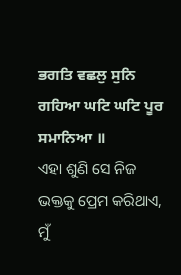ਭਗਤਿ ਵਛਲੁ ਸੁਨਿ ਗਹਿਆ ਘਟਿ ਘਟਿ ਪੂਰ ਸਮਾਨਿਆ ॥
ଏହା ଶୁଣି ସେ ନିଜ ଭକ୍ତକୁ ପ୍ରେମ କରିଥାଏ, ମୁଁ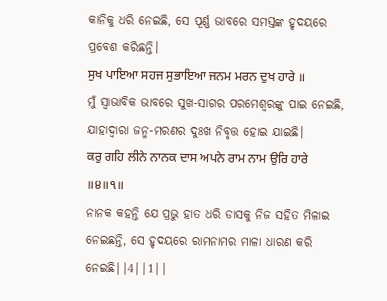କାନିକୁ ଧରି ନେଇଛି, ସେ ପୂର୍ଣ୍ଣ ଭାବରେ ସମସ୍ତଙ୍କ ହୃଦୟରେ ପ୍ରବେଶ କରିଛନ୍ତି।
ਸੁਖ ਪਾਇਆ ਸਹਜ ਸੁਭਾਇਆ ਜਨਮ ਮਰਨ ਦੁਖ ਹਾਰੇ ॥
ମୁଁ ସ୍ଵାଭାବିକ ଭାବରେ ସୁଖ-ସାଗର ପରମେଶ୍ଵରଙ୍କୁ ପାଇ ନେଇଛି, ଯାହାଦ୍ୱାରା ଜନ୍ମ-ମରଣର ଦୁଃଖ ନିବୃତ୍ତ ହୋଇ ଯାଇଛି।
ਕਰੁ ਗਹਿ ਲੀਨੇ ਨਾਨਕ ਦਾਸ ਅਪਨੇ ਰਾਮ ਨਾਮ ਉਰਿ ਹਾਰੇ ॥੪॥੧॥
ନାନକ କହନ୍ତି ଯେ ପ୍ରଭୁ ହାତ ଧରି ଡାସକୁ ନିଜ ସହିତ ମିଳାଇ ନେଇଛନ୍ତି, ସେ ହୃଦୟରେ ରାମନାମର ମାଳା ଧାରଣ କରି ନେଇଛି||4||1||